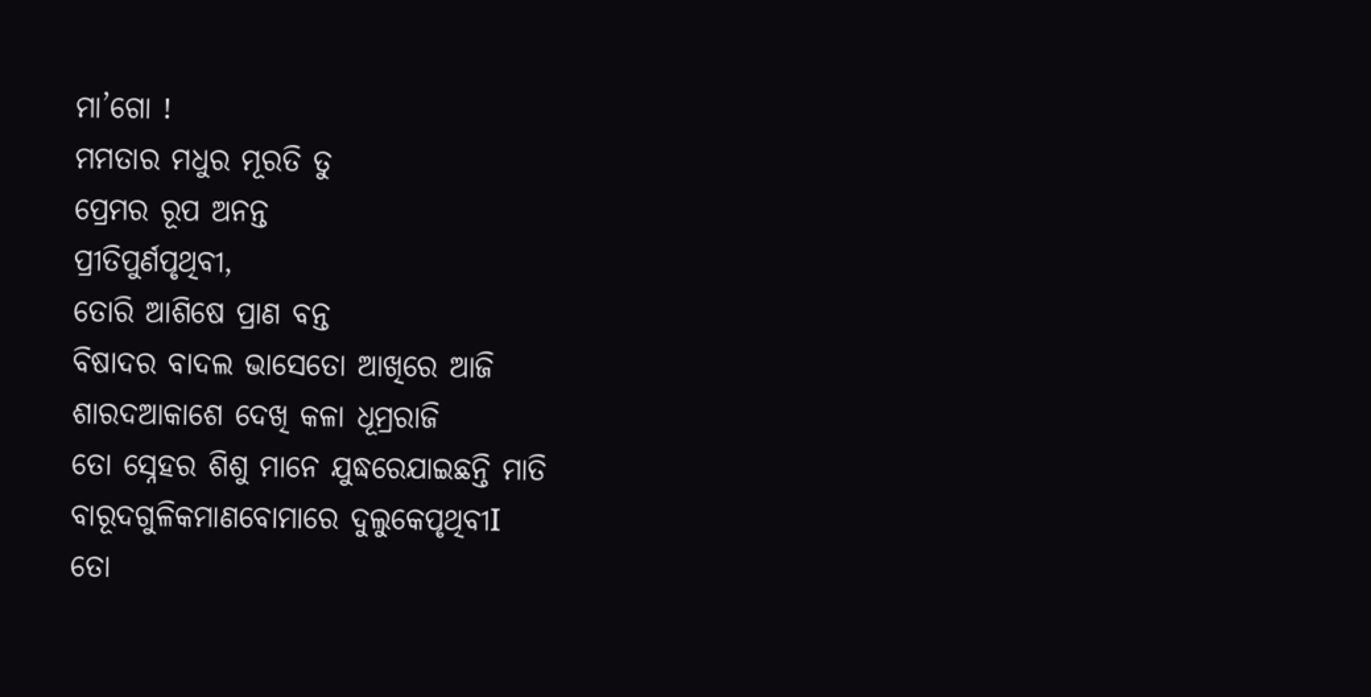ମା’ଗୋ !
ମମତାର ମଧୁର ମୂରତି ତୁ
ପ୍ରେମର ରୂପ ଅନନ୍ତ
ପ୍ରୀତିପୁର୍ଣପୃଥିବୀ,
ତୋରି ଆଶିଷେ ପ୍ରାଣ ବନ୍ତ
ବିଷାଦର ବାଦଲ ଭାସେତୋ ଆଖିରେ ଆଜି
ଶାରଦଆକାଶେ ଦେଖି କଳା ଧୂମ୍ରରାଜି
ତୋ ସ୍ନେହର ଶିଶୁ ମାନେ ଯୁଦ୍ଧରେଯାଇଛନ୍ତି ମାତି
ବାରୂଦଗୁଳିକମାଣବୋମାରେ ଦୁଲୁକେପୃଥିବୀI
ତୋ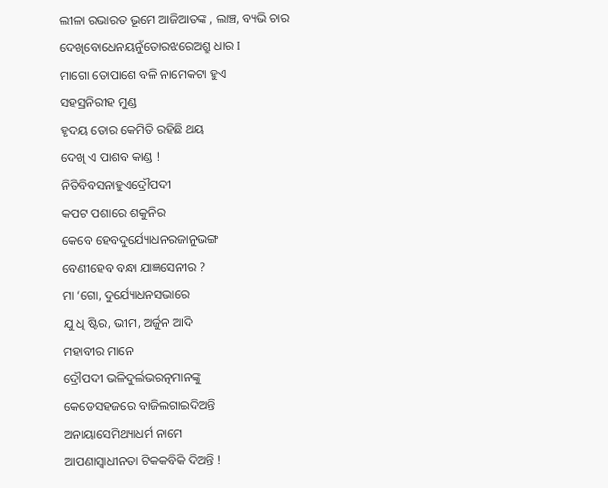ଲୀଳା ରଭାରତ ଭୂମେ ଆଜିଆତଙ୍କ , ଲାଞ୍ଚ, ବ୍ୟଭି ଚାର
ଦେଖିବୋଧେନୟନୁଁତୋରଝରେଅଶ୍ରୁ ଧାର I
ମାଗୋ ତୋପାଶେ ବଳି ନାମେକଟା ହୁଏ
ସହସ୍ରନିରୀହ ମୁଣ୍ଡ
ହୃଦୟ ତୋର କେମିତି ରହିଛି ଥୟ
ଦେଖି ଏ ପାଶବ କାଣ୍ଡ !
ନିତିବିବସନାହୁଏଦ୍ରୌପଦୀ
କପଟ ପଶାରେ ଶକୁନିର
କେବେ ହେବଦୁର୍ଯ୍ୟୋଧନରଜାନୁଭଙ୍ଗ
ବେଣୀହେବ ବନ୍ଧା ଯାଜ୍ଞସେନୀର ?
ମା ‘ଗୋ, ଦୁର୍ଯ୍ୟୋଧନସଭାରେ
ଯୁ ଧି ଷ୍ଟିର, ଭୀମ, ଅର୍ଜୁନ ଆଦି
ମହାବୀର ମାନେ
ଦ୍ରୌପଦୀ ଭଳିଦୁର୍ଲଭରତ୍ନମାନଙ୍କୁ
କେଡେସହଜରେ ବାଜିଲଗାଇଦିଅନ୍ତି
ଅନାୟାସେମିଥ୍ୟାଧର୍ମ ନାମେ
ଆପଣାସ୍ୱାଧୀନତା ଟିକକବିକି ଦିଅନ୍ତି !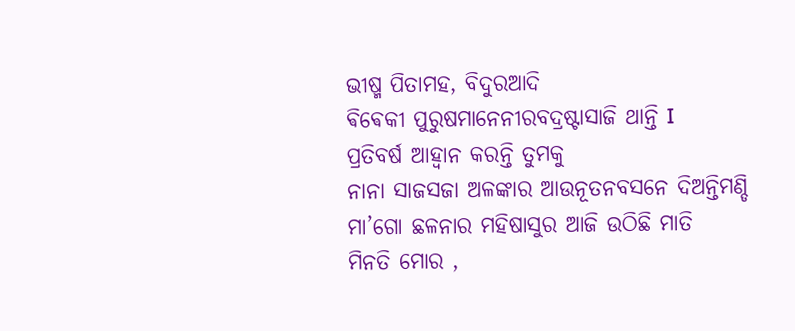ଭୀଷ୍ମ ପିତାମହ, ବିଦୁରଆଦି
ଵିଵେକୀ ପୁରୁଷମାନେନୀରବଦ୍ରଷ୍ଟାସାଜି ଥାନ୍ତି I
ପ୍ରତିବର୍ଷ ଆହ୍ୱାନ କରନ୍ତି ତୁମକୁ
ନାନା ସାଜସଜା ଅଳଙ୍କାର ଆଉନୂତନବସନେ ଦିଅନ୍ତିମଣ୍ଡି
ମା’ଗୋ ଛଳନାର ମହିଷାସୁର ଆଜି ଉଠିଛି ମାତି
ମିନତି ମୋର ,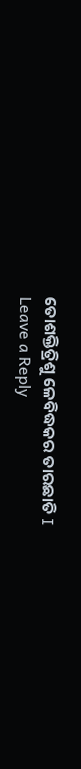ତୋଶକ୍ତିତ୍ରିଶୁ ଳେବିଦ୍ଧକର ତାରଛାତି I
Leave a Reply